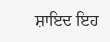ਸ਼ਾਇਦ ਇਹ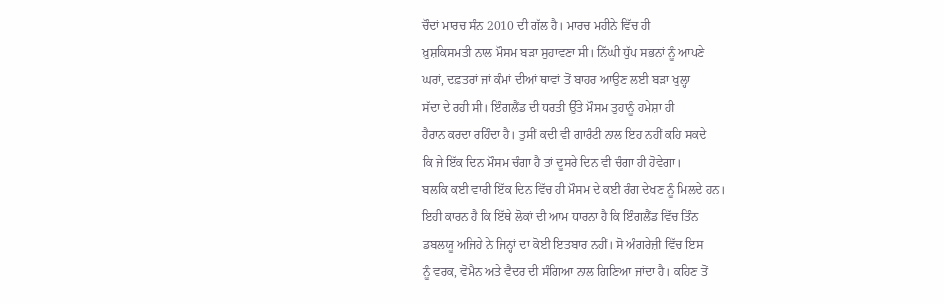ਚੌਦਾਂ ਮਾਰਚ ਸੰਨ 2010 ਦੀ ਗੱਲ ਹੈ। ਮਾਰਚ ਮਹੀਨੇ ਵਿੱਚ ਹੀ
ਖ਼ੁਸ਼ਕਿਸਮਤੀ ਨਾਲ ਮੌਸਮ ਬੜਾ ਸੁਹਾਵਣਾ ਸੀ। ਨਿੱਘੀ ਧੁੱਪ ਸਭਨਾਂ ਨੂੰ ਆਪਣੇ
ਘਰਾਂ, ਦਫ਼ਤਰਾਂ ਜਾਂ ਕੰਮਾਂ ਦੀਆਂ ਥਾਵਾਂ ਤੋਂ ਬਾਹਰ ਆਉਣ ਲਈ ਬੜਾ ਖੁਲ੍ਹਾ
ਸੱਦਾ ਦੇ ਰਹੀ ਸੀ। ਇੰਗਲੈਂਡ ਦੀ ਧਰਤੀ ਉੱਤੇ ਮੌਸਮ ਤੁਹਾਨੂੰ ਹਮੇਸ਼ਾ ਹੀ
ਹੈਰਾਨ ਕਰਦਾ ਰਹਿੰਦਾ ਹੈ। ਤੁਸੀਂ ਕਦੀ ਵੀ ਗਾਰੰਟੀ ਨਾਲ ਇਹ ਨਹੀਂ ਕਹਿ ਸਕਦੇ
ਕਿ ਜੇ ਇੱਕ ਦਿਨ ਮੌਸਮ ਚੰਗਾ ਹੈ ਤਾਂ ਦੂਸਰੇ ਦਿਨ ਵੀ ਚੰਗਾ ਹੀ ਹੋਵੇਗਾ।
ਬਲਕਿ ਕਈ ਵਾਰੀ ਇੱਕ ਦਿਨ ਵਿੱਚ ਹੀ ਮੌਸਮ ਦੇ ਕਈ ਰੰਗ ਦੇਖਣ ਨੂੰ ਮਿਲਦੇ ਹਨ।
ਇਹੀ ਕਾਰਨ ਹੈ ਕਿ ਇੱਥੇ ਲੋਕਾਂ ਦੀ ਆਮ ਧਾਰਨਾ ਹੈ ਕਿ ਇੰਗਲੈਂਡ ਵਿੱਚ ਤਿੰਨ
ਡਬਲਯੂ ਅਜਿਹੇ ਨੇ ਜਿਨ੍ਹਾਂ ਦਾ ਕੋਈ ਇਤਬਾਰ ਨਹੀਂ। ਸੋ ਅੰਗਰੇਜ਼ੀ ਵਿੱਚ ਇਸ
ਨੂੰ ਵਰਕ, ਵੋਮੈਨ ਅਤੇ ਵੈਦਰ ਦੀ ਸੰਗਿਆ ਨਾਲ ਗਿਣਿਆ ਜਾਂਦਾ ਹੈ। ਕਹਿਣ ਤੋਂ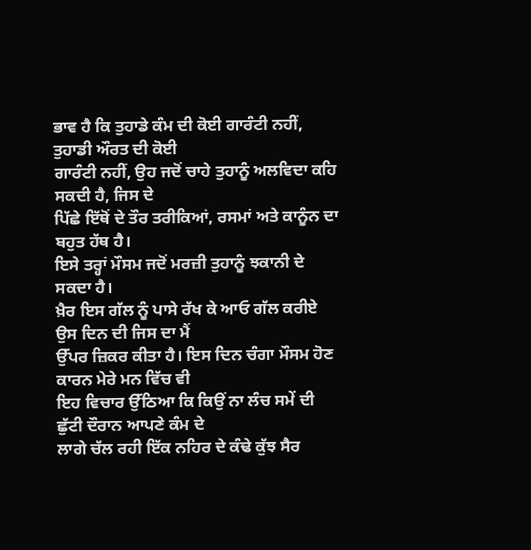ਭਾਵ ਹੈ ਕਿ ਤੁਹਾਡੇ ਕੰਮ ਦੀ ਕੋਈ ਗਾਰੰਟੀ ਨਹੀਂ, ਤੁਹਾਡੀ ਔਰਤ ਦੀ ਕੋਈ
ਗਾਰੰਟੀ ਨਹੀਂ, ਉਹ ਜਦੋਂ ਚਾਹੇ ਤੁਹਾਨੂੰ ਅਲਵਿਦਾ ਕਹਿ ਸਕਦੀ ਹੈ, ਜਿਸ ਦੇ
ਪਿੱਛੇ ਇੱਥੋਂ ਦੇ ਤੌਰ ਤਰੀਕਿਆਂ, ਰਸਮਾਂ ਅਤੇ ਕਾਨੂੰਨ ਦਾ ਬਹੁਤ ਹੱਥ ਹੈ।
ਇਸੇ ਤਰ੍ਹਾਂ ਮੌਸਮ ਜਦੋਂ ਮਰਜ਼ੀ ਤੁਹਾਨੂੰ ਝਕਾਨੀ ਦੇ ਸਕਦਾ ਹੈ।
ਖ਼ੈਰ ਇਸ ਗੱਲ ਨੂੰ ਪਾਸੇ ਰੱਖ ਕੇ ਆਓ ਗੱਲ ਕਰੀਏ ਉਸ ਦਿਨ ਦੀ ਜਿਸ ਦਾ ਮੈਂ
ਉੱਪਰ ਜ਼ਿਕਰ ਕੀਤਾ ਹੈ। ਇਸ ਦਿਨ ਚੰਗਾ ਮੌਸਮ ਹੋਣ ਕਾਰਨ ਮੇਰੇ ਮਨ ਵਿੱਚ ਵੀ
ਇਹ ਵਿਚਾਰ ਉੱਠਿਆ ਕਿ ਕਿਉਂ ਨਾ ਲੰਚ ਸਮੇਂ ਦੀ ਛੁੱਟੀ ਦੌਰਾਨ ਆਪਣੇ ਕੰਮ ਦੇ
ਲਾਗੇ ਚੱਲ ਰਹੀ ਇੱਕ ਨਹਿਰ ਦੇ ਕੰਢੇ ਕੁੱਝ ਸੈਰ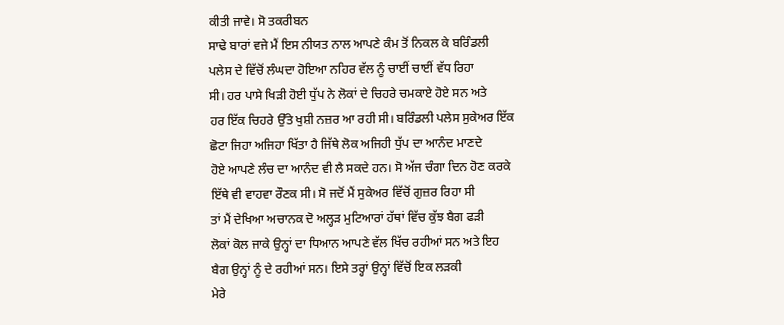ਕੀਤੀ ਜਾਵੇ। ਸੋ ਤਕਰੀਬਨ
ਸਾਢੇ ਬਾਰਾਂ ਵਜੇ ਮੈਂ ਇਸ ਨੀਯਤ ਨਾਲ ਆਪਣੇ ਕੰਮ ਤੋਂ ਨਿਕਲ ਕੇ ਬਰਿੰਡਲੀ
ਪਲੇਸ ਦੇ ਵਿੱਚੋਂ ਲੰਘਦਾ ਹੋਇਆ ਨਹਿਰ ਵੱਲ ਨੂੰ ਚਾਈਂ ਚਾਈਂ ਵੱਧ ਰਿਹਾ
ਸੀ। ਹਰ ਪਾਸੇ ਖਿੜੀ ਹੋਈ ਧੁੱਪ ਨੇ ਲੋਕਾਂ ਦੇ ਚਿਹਰੇ ਚਮਕਾਏ ਹੋਏ ਸਨ ਅਤੇ
ਹਰ ਇੱਕ ਚਿਹਰੇ ਉੱਤੇ ਖੁਸ਼ੀ ਨਜ਼ਰ ਆ ਰਹੀ ਸੀ। ਬਰਿੰਡਲੀ ਪਲੇਸ ਸੁਕੇਅਰ ਇੱਕ
ਛੋਟਾ ਜਿਹਾ ਅਜਿਹਾ ਖਿੱਤਾ ਹੈ ਜਿੱਥੇ ਲੋਕ ਅਜਿਹੀ ਧੁੱਪ ਦਾ ਆਨੰਦ ਮਾਣਦੇ
ਹੋਏ ਆਪਣੇ ਲੰਚ ਦਾ ਆਨੰਦ ਵੀ ਲੈ ਸਕਦੇ ਹਨ। ਸੋ ਅੱਜ ਚੰਗਾ ਦਿਨ ਹੋਣ ਕਰਕੇ
ਇੱਥੇ ਵੀ ਵਾਹਵਾ ਰੌਣਕ ਸੀ। ਸੋ ਜਦੋਂ ਮੈਂ ਸੁਕੇਅਰ ਵਿੱਚੋਂ ਗੁਜ਼ਰ ਰਿਹਾ ਸੀ
ਤਾਂ ਮੈਂ ਦੇਖਿਆ ਅਚਾਨਕ ਦੋ ਅਲ੍ਹੜ ਮੁਟਿਆਰਾਂ ਹੱਥਾਂ ਵਿੱਚ ਕੁੱਝ ਬੈਗ ਫੜੀ
ਲੋਕਾਂ ਕੋਲ ਜਾਕੇ ਉਨ੍ਹਾਂ ਦਾ ਧਿਆਨ ਆਪਣੇ ਵੱਲ ਖਿੱਚ ਰਹੀਆਂ ਸਨ ਅਤੇ ਇਹ
ਬੈਗ ਉਨ੍ਹਾਂ ਨੂੰ ਦੇ ਰਹੀਆਂ ਸਨ। ਇਸੇ ਤਰ੍ਹਾਂ ਉਨ੍ਹਾਂ ਵਿੱਚੋਂ ਇਕ ਲੜਕੀ
ਮੇਰੇ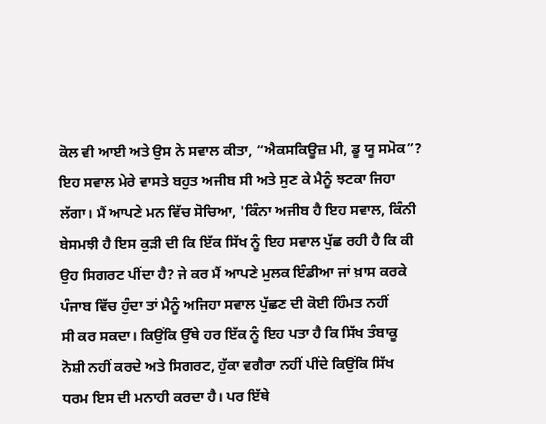ਕੋਲ ਵੀ ਆਈ ਅਤੇ ਉਸ ਨੇ ਸਵਾਲ ਕੀਤਾ, “ਐਕਸਕਿਊਜ਼ ਮੀ, ਡੂ ਯੂ ਸਮੋਕ”?
ਇਹ ਸਵਾਲ ਮੇਰੇ ਵਾਸਤੇ ਬਹੁਤ ਅਜੀਬ ਸੀ ਅਤੇ ਸੁਣ ਕੇ ਮੈਨੂੰ ਝਟਕਾ ਜਿਹਾ
ਲੱਗਾ। ਮੈਂ ਆਪਣੇ ਮਨ ਵਿੱਚ ਸੋਚਿਆ, 'ਕਿੰਨਾ ਅਜੀਬ ਹੈ ਇਹ ਸਵਾਲ, ਕਿੰਨੀ
ਬੇਸਮਝੀ ਹੈ ਇਸ ਕੁੜੀ ਦੀ ਕਿ ਇੱਕ ਸਿੱਖ ਨੂੰ ਇਹ ਸਵਾਲ ਪੁੱਛ ਰਹੀ ਹੈ ਕਿ ਕੀ
ਉਹ ਸਿਗਰਟ ਪੀਂਦਾ ਹੈ? ਜੇ ਕਰ ਮੈਂ ਆਪਣੇ ਮੁਲਕ ਇੰਡੀਆ ਜਾਂ ਖ਼ਾਸ ਕਰਕੇ
ਪੰਜਾਬ ਵਿੱਚ ਹੁੰਦਾ ਤਾਂ ਮੈਨੂੰ ਅਜਿਹਾ ਸਵਾਲ ਪੁੱਛਣ ਦੀ ਕੋਈ ਹਿੰਮਤ ਨਹੀਂ
ਸੀ ਕਰ ਸਕਦਾ। ਕਿਉਂਕਿ ਉੱਥੇ ਹਰ ਇੱਕ ਨੂੰ ਇਹ ਪਤਾ ਹੈ ਕਿ ਸਿੱਖ ਤੰਬਾਕੂ
ਨੋਸ਼ੀ ਨਹੀਂ ਕਰਦੇ ਅਤੇ ਸਿਗਰਟ, ਹੁੱਕਾ ਵਗੈਰਾ ਨਹੀਂ ਪੀਂਦੇ ਕਿਉਂਕਿ ਸਿੱਖ
ਧਰਮ ਇਸ ਦੀ ਮਨਾਹੀ ਕਰਦਾ ਹੈ। ਪਰ ਇੱਥੇ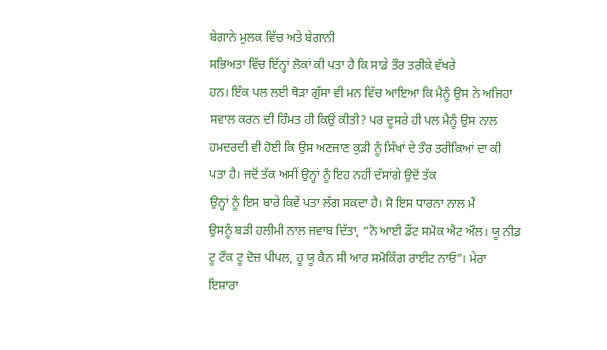ਬੇਗਾਨੇ ਮੁਲਕ ਵਿੱਚ ਅਤੇ ਬੇਗਾਨੀ
ਸਭਿਅਤਾ ਵਿੱਚ ਇੱਨ੍ਹਾਂ ਲੋਕਾਂ ਕੀ ਪਤਾ ਹੈ ਕਿ ਸਾਡੇ ਤੌਰ ਤਰੀਕੇ ਵੱਖਰੇ
ਹਨ। ਇੱਕ ਪਲ ਲਈ ਥੋੜਾ ਗੁੱਸਾ ਵੀ ਮਨ ਵਿੱਚ ਆਇਆ ਕਿ ਮੈਨੂੰ ਉਸ ਨੇ ਅਜਿਹਾ
ਸਵਾਲ ਕਰਨ ਦੀ ਹਿੰਮਤ ਹੀ ਕਿਉਂ ਕੀਤੀ? ਪਰ ਦੂਸਰੇ ਹੀ ਪਲ ਮੈਨੂੰ ਉਸ ਨਾਲ
ਹਮਦਰਦੀ ਵੀ ਹੋਈ ਕਿ ਉਸ ਅਣਜਾਣ ਕੁੜੀ ਨੂੰ ਸਿੱਖਾਂ ਦੇ ਤੌਰ ਤਰੀਕਿਆਂ ਦਾ ਕੀ
ਪਤਾ ਹੈ। ਜਦੋਂ ਤੱਕ ਅਸੀਂ ਉਨ੍ਹਾਂ ਨੂੰ ਇਹ ਨਹੀਂ ਦੱਸਾਂਗੇ ਉਦੋਂ ਤੱਕ
ਉਨ੍ਹਾਂ ਨੂੰ ਇਸ ਬਾਰੇ ਕਿਵੇਂ ਪਤਾ ਲੱਗ ਸਕਦਾ ਹੈ। ਸੋ ਇਸ ਧਾਰਨਾ ਨਾਲ ਮੈਂ
ਉਸਨੂੰ ਬੜੀ ਹਲੀਮੀ ਨਾਲ ਜਵਾਬ ਦਿੱਤਾ, “ਨੋ ਆਈ ਡੌਂਟ ਸਮੋਕ ਐਟ ਔਲ। ਯੂ ਨੀਡ
ਟੂ ਟੌਕ ਟੂ ਦੋਜ਼ ਪੀਪਲ, ਹੂ ਯੂ ਕੈਨ ਸੀ ਆਰ ਸਮੋਕਿੰਗ ਰਾਈਟ ਨਾਓ”। ਮੇਰਾ
ਇਸ਼ਾਰਾ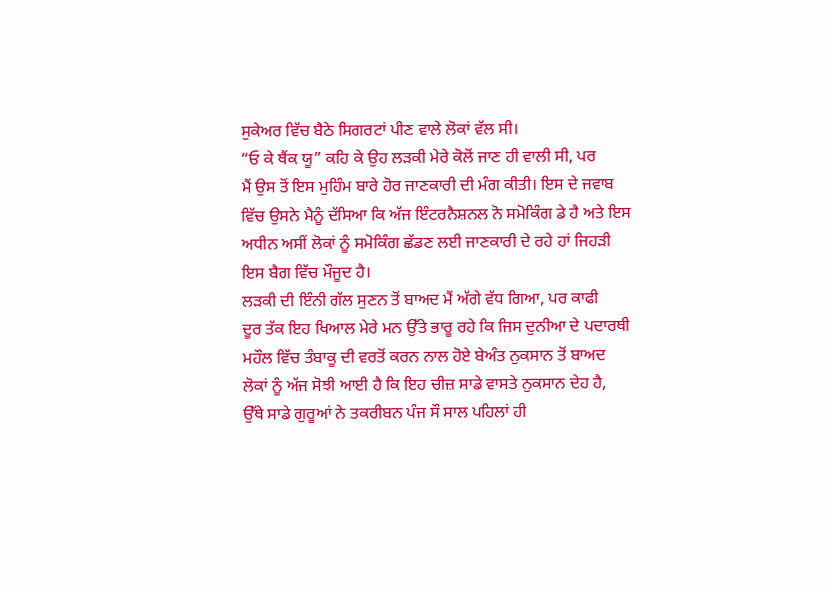ਸੁਕੇਅਰ ਵਿੱਚ ਬੈਠੇ ਸਿਗਰਟਾਂ ਪੀਣ ਵਾਲੇ ਲੋਕਾਂ ਵੱਲ ਸੀ।
“ਓ ਕੇ ਥੈਂਕ ਯੂ” ਕਹਿ ਕੇ ਉਹ ਲੜਕੀ ਮੇਰੇ ਕੋਲੋਂ ਜਾਣ ਹੀ ਵਾਲੀ ਸੀ, ਪਰ
ਮੈਂ ਉਸ ਤੋਂ ਇਸ ਮੁਹਿੰਮ ਬਾਰੇ ਹੋਰ ਜਾਣਕਾਰੀ ਦੀ ਮੰਗ ਕੀਤੀ। ਇਸ ਦੇ ਜਵਾਬ
ਵਿੱਚ ਉਸਨੇ ਮੈਨੂੰ ਦੱਸਿਆ ਕਿ ਅੱਜ ਇੰਟਰਨੈਸ਼ਨਲ ਨੋ ਸਮੋਕਿੰਗ ਡੇ ਹੈ ਅਤੇ ਇਸ
ਅਧੀਨ ਅਸੀਂ ਲੋਕਾਂ ਨੂੰ ਸਮੋਕਿੰਗ ਛੱਡਣ ਲਈ ਜਾਣਕਾਰੀ ਦੇ ਰਹੇ ਹਾਂ ਜਿਹੜੀ
ਇਸ ਬੈਗ ਵਿੱਚ ਮੌਜੂਦ ਹੈ।
ਲੜਕੀ ਦੀ ਇੰਨੀ ਗੱਲ ਸੁਣਨ ਤੋਂ ਬਾਅਦ ਮੈਂ ਅੱਗੇ ਵੱਧ ਗਿਆ, ਪਰ ਕਾਫੀ
ਦੂਰ ਤੱਕ ਇਹ ਖਿਆਲ ਮੇਰੇ ਮਨ ਉੱਤੇ ਭਾਰੂ ਰਹੇ ਕਿ ਜਿਸ ਦੁਨੀਆ ਦੇ ਪਦਾਰਥੀ
ਮਹੌਲ ਵਿੱਚ ਤੰਬਾਕੂ ਦੀ ਵਰਤੋਂ ਕਰਨ ਨਾਲ ਹੋਏ ਬੇਅੰਤ ਨੁਕਸਾਨ ਤੋਂ ਬਾਅਦ
ਲੋਕਾਂ ਨੂੰ ਅੱਜ ਸੋਝੀ ਆਈ ਹੈ ਕਿ ਇਹ ਚੀਜ਼ ਸਾਡੇ ਵਾਸਤੇ ਨੁਕਸਾਨ ਦੇਹ ਹੈ,
ਉੱਥੇ ਸਾਡੇ ਗੁਰੂਆਂ ਨੇ ਤਕਰੀਬਨ ਪੰਜ ਸੌ ਸਾਲ ਪਹਿਲਾਂ ਹੀ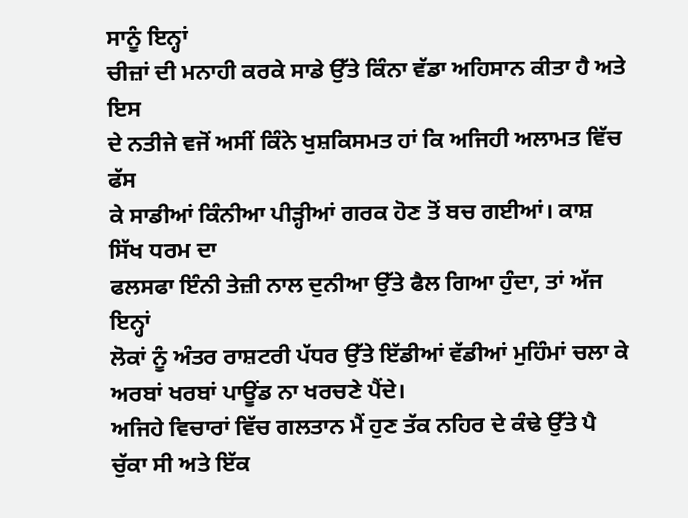ਸਾਨੂੰ ਇਨ੍ਹਾਂ
ਚੀਜ਼ਾਂ ਦੀ ਮਨਾਹੀ ਕਰਕੇ ਸਾਡੇ ਉੱਤੇ ਕਿੰਨਾ ਵੱਡਾ ਅਹਿਸਾਨ ਕੀਤਾ ਹੈ ਅਤੇ ਇਸ
ਦੇ ਨਤੀਜੇ ਵਜੋਂ ਅਸੀਂ ਕਿੰਨੇ ਖੁਸ਼ਕਿਸਮਤ ਹਾਂ ਕਿ ਅਜਿਹੀ ਅਲਾਮਤ ਵਿੱਚ ਫੱਸ
ਕੇ ਸਾਡੀਆਂ ਕਿੰਨੀਆ ਪੀੜ੍ਹੀਆਂ ਗਰਕ ਹੋਣ ਤੋਂ ਬਚ ਗਈਆਂ। ਕਾਸ਼ ਸਿੱਖ ਧਰਮ ਦਾ
ਫਲਸਫਾ ਇੰਨੀ ਤੇਜ਼ੀ ਨਾਲ ਦੁਨੀਆ ਉੱਤੇ ਫੈਲ ਗਿਆ ਹੁੰਦਾ, ਤਾਂ ਅੱਜ ਇਨ੍ਹਾਂ
ਲੋਕਾਂ ਨੂੰ ਅੰਤਰ ਰਾਸ਼ਟਰੀ ਪੱਧਰ ਉੱਤੇ ਇੱਡੀਆਂ ਵੱਡੀਆਂ ਮੁਹਿੰਮਾਂ ਚਲਾ ਕੇ
ਅਰਬਾਂ ਖਰਬਾਂ ਪਾਊਂਡ ਨਾ ਖਰਚਣੇ ਪੈਂਦੇ।
ਅਜਿਹੇ ਵਿਚਾਰਾਂ ਵਿੱਚ ਗਲਤਾਨ ਮੈਂ ਹੁਣ ਤੱਕ ਨਹਿਰ ਦੇ ਕੰਢੇ ਉੱਤੇ ਪੈ
ਚੁੱਕਾ ਸੀ ਅਤੇ ਇੱਕ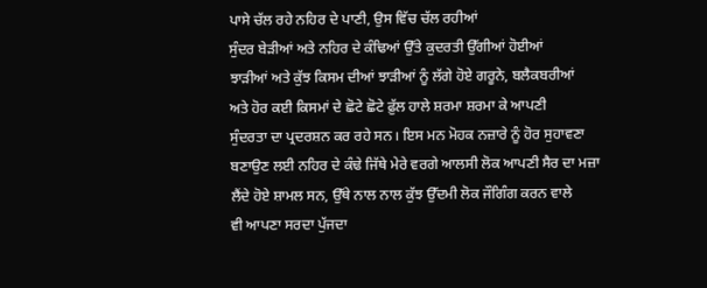ਪਾਸੇ ਚੱਲ ਰਹੇ ਨਹਿਰ ਦੇ ਪਾਣੀ, ਉਸ ਵਿੱਚ ਚੱਲ ਰਹੀਆਂ
ਸੁੰਦਰ ਬੇੜੀਆਂ ਅਤੇ ਨਹਿਰ ਦੇ ਕੰਢਿਆਂ ਉੱਤੇ ਕੁਦਰਤੀ ਉੱਗੀਆਂ ਹੋਈਆਂ
ਝਾੜੀਆਂ ਅਤੇ ਕੁੱਝ ਕਿਸਮ ਦੀਆਂ ਝਾੜੀਆਂ ਨੂੰ ਲੱਗੇ ਹੋਏ ਗਰੂਨੇ, ਬਲੈਕਬਰੀਆਂ
ਅਤੇ ਹੋਰ ਕਈ ਕਿਸਮਾਂ ਦੇ ਛੋਟੇ ਛੋਟੇ ਫ਼ੁੱਲ ਹਾਲੇ ਸ਼ਰਮਾ ਸ਼ਰਮਾ ਕੇ ਆਪਣੀ
ਸੁੰਦਰਤਾ ਦਾ ਪ੍ਰਦਰਸ਼ਨ ਕਰ ਰਹੇ ਸਨ। ਇਸ ਮਨ ਮੋਹਕ ਨਜ਼ਾਰੇ ਨੂੰ ਹੋਰ ਸੁਹਾਵਣਾ
ਬਣਾਉਣ ਲਈ ਨਹਿਰ ਦੇ ਕੰਢੇ ਜਿੱਥੇ ਮੇਰੇ ਵਰਗੇ ਆਲਸੀ ਲੋਕ ਆਪਣੀ ਸੈਰ ਦਾ ਮਜ਼ਾ
ਲੈਂਦੇ ਹੋਏ ਸ਼ਾਮਲ ਸਨ, ਉੱਥੇ ਨਾਲ ਨਾਲ ਕੁੱਝ ਉੱਦਮੀ ਲੋਕ ਜੌਗਿੰਗ ਕਰਨ ਵਾਲੇ
ਵੀ ਆਪਣਾ ਸਰਦਾ ਪੁੱਜਦਾ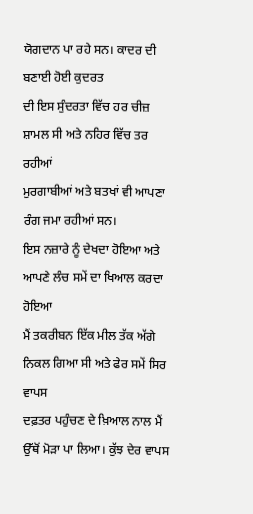ਯੋਗਦਾਨ ਪਾ ਰਹੇ ਸਨ। ਕਾਦਰ ਦੀ ਬਣਾਈ ਹੋਈ ਕੁਦਰਤ
ਦੀ ਇਸ ਸੁੰਦਰਤਾ ਵਿੱਚ ਹਰ ਚੀਜ਼ ਸ਼ਾਮਲ ਸੀ ਅਤੇ ਨਹਿਰ ਵਿੱਚ ਤਰ ਰਹੀਆਂ
ਮੁਰਗਾਬੀਆਂ ਅਤੇ ਬਤਖਾਂ ਵੀ ਆਪਣਾ ਰੰਗ ਜਮਾ ਰਹੀਆਂ ਸਨ।
ਇਸ ਨਜ਼ਾਰੇ ਨੂੰ ਦੇਖਦਾ ਹੋਇਆ ਅਤੇ ਆਪਣੇ ਲੰਚ ਸਮੇਂ ਦਾ ਖਿਆਲ ਕਰਦਾ ਹੋਇਆ
ਮੈਂ ਤਕਰੀਬਨ ਇੱਕ ਮੀਲ ਤੱਕ ਅੱਗੇ ਨਿਕਲ ਗਿਆ ਸੀ ਅਤੇ ਫੇਰ ਸਮੇਂ ਸਿਰ ਵਾਪਸ
ਦਫ਼ਤਰ ਪਹੁੰਚਣ ਦੇ ਖ਼ਿਆਲ ਨਾਲ ਮੈਂ ਉੱਥੋਂ ਮੋੜਾ ਪਾ ਲਿਆ। ਕੁੱਝ ਦੇਰ ਵਾਪਸ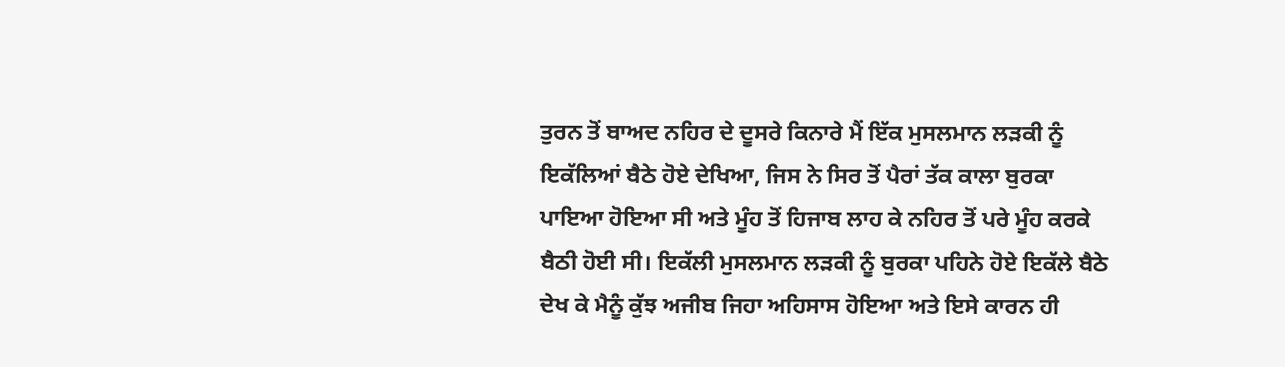ਤੁਰਨ ਤੋਂ ਬਾਅਦ ਨਹਿਰ ਦੇ ਦੂਸਰੇ ਕਿਨਾਰੇ ਮੈਂ ਇੱਕ ਮੁਸਲਮਾਨ ਲੜਕੀ ਨੂੰ
ਇਕੱਲਿਆਂ ਬੈਠੇ ਹੋਏ ਦੇਖਿਆ, ਜਿਸ ਨੇ ਸਿਰ ਤੋਂ ਪੈਰਾਂ ਤੱਕ ਕਾਲਾ ਬੁਰਕਾ
ਪਾਇਆ ਹੋਇਆ ਸੀ ਅਤੇ ਮੂੰਹ ਤੋਂ ਹਿਜਾਬ ਲਾਹ ਕੇ ਨਹਿਰ ਤੋਂ ਪਰੇ ਮੂੰਹ ਕਰਕੇ
ਬੈਠੀ ਹੋਈ ਸੀ। ਇਕੱਲੀ ਮੁਸਲਮਾਨ ਲੜਕੀ ਨੂੰ ਬੁਰਕਾ ਪਹਿਨੇ ਹੋਏ ਇਕੱਲੇ ਬੈਠੇ
ਦੇਖ ਕੇ ਮੈਨੂੰ ਕੁੱਝ ਅਜੀਬ ਜਿਹਾ ਅਹਿਸਾਸ ਹੋਇਆ ਅਤੇ ਇਸੇ ਕਾਰਨ ਹੀ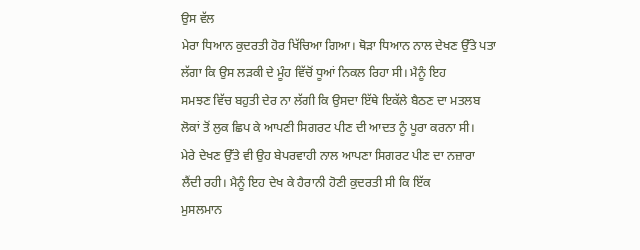ਉਸ ਵੱਲ
ਮੇਰਾ ਧਿਆਨ ਕੁਦਰਤੀ ਹੋਰ ਖਿੱਚਿਆ ਗਿਆ। ਥੋੜਾ ਧਿਆਨ ਨਾਲ ਦੇਖਣ ਉੱਤੇ ਪਤਾ
ਲੱਗਾ ਕਿ ਉਸ ਲੜਕੀ ਦੇ ਮੂੰਹ ਵਿੱਚੋਂ ਧੂਆਂ ਨਿਕਲ ਰਿਹਾ ਸੀ। ਮੈਨੂੰ ਇਹ
ਸਮਝਣ ਵਿੱਚ ਬਹੁਤੀ ਦੇਰ ਨਾ ਲੱਗੀ ਕਿ ਉਸਦਾ ਇੱਥੇ ਇਕੱਲੇ ਬੈਠਣ ਦਾ ਮਤਲਬ
ਲੋਕਾਂ ਤੋਂ ਲੁਕ ਛਿਪ ਕੇ ਆਪਣੀ ਸਿਗਰਟ ਪੀਣ ਦੀ ਆਦਤ ਨੂੰ ਪੂਰਾ ਕਰਨਾ ਸੀ।
ਮੇਰੇ ਦੇਖਣ ਉੱਤੇ ਵੀ ਉਹ ਬੇਪਰਵਾਹੀ ਨਾਲ ਆਪਣਾ ਸਿਗਰਟ ਪੀਣ ਦਾ ਨਜ਼ਾਰਾ
ਲੈਂਦੀ ਰਹੀ। ਮੈਨੂੰ ਇਹ ਦੇਖ ਕੇ ਹੈਰਾਨੀ ਹੋਣੀ ਕੁਦਰਤੀ ਸੀ ਕਿ ਇੱਕ
ਮੁਸਲਮਾਨ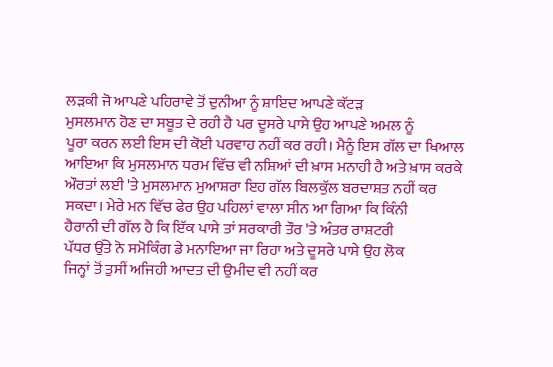ਲੜਕੀ ਜੋ ਆਪਣੇ ਪਹਿਰਾਵੇ ਤੋਂ ਦੁਨੀਆ ਨੂੰ ਸ਼ਾਇਦ ਆਪਣੇ ਕੱਟੜ
ਮੁਸਲਮਾਨ ਹੋਣ ਦਾ ਸਬੂਤ ਦੇ ਰਹੀ ਹੈ ਪਰ ਦੂਸਰੇ ਪਾਸੇ ਉਹ ਆਪਣੇ ਅਮਲ ਨੂੰ
ਪੂਰਾ ਕਰਨ ਲਈ ਇਸ ਦੀ ਕੋਈ ਪਰਵਾਹ ਨਹੀਂ ਕਰ ਰਹੀ। ਮੈਨੂੰ ਇਸ ਗੱਲ ਦਾ ਖਿਆਲ
ਆਇਆ ਕਿ ਮੁਸਲਮਾਨ ਧਰਮ ਵਿੱਚ ਵੀ ਨਸ਼ਿਆਂ ਦੀ ਖ਼ਾਸ ਮਨਾਹੀ ਹੈ ਅਤੇ ਖ਼ਾਸ ਕਰਕੇ
ਔਰਤਾਂ ਲਈ 'ਤੇ ਮੁਸਲਮਾਨ ਮੁਆਸ਼ਰਾ ਇਹ ਗੱਲ ਬਿਲਕੁੱਲ ਬਰਦਾਸ਼ਤ ਨਹੀਂ ਕਰ
ਸਕਦਾ। ਮੇਰੇ ਮਨ ਵਿੱਚ ਫੇਰ ਉਹ ਪਹਿਲਾਂ ਵਾਲਾ ਸੀਨ ਆ ਗਿਆ ਕਿ ਕਿੰਨੀ
ਹੈਰਾਨੀ ਦੀ ਗੱਲ ਹੈ ਕਿ ਇੱਕ ਪਾਸੇ ਤਾਂ ਸਰਕਾਰੀ ਤੌਰ 'ਤੇ ਅੰਤਰ ਰਾਸ਼ਟਰੀ
ਪੱਧਰ ਉੱਤੇ ਨੋ ਸਮੋਕਿੰਗ ਡੇ ਮਨਾਇਆ ਜਾ ਰਿਹਾ ਅਤੇ ਦੂਸਰੇ ਪਾਸੇ ਉਹ ਲੋਕ
ਜਿਨ੍ਹਾਂ ਤੋਂ ਤੁਸੀਂ ਅਜਿਹੀ ਆਦਤ ਦੀ ਉਮੀਦ ਵੀ ਨਹੀਂ ਕਰ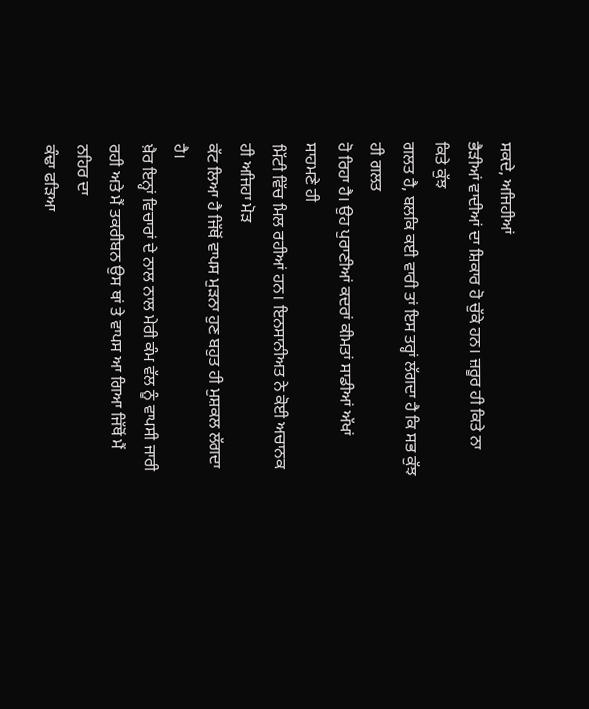ਸਕਦੇ, ਅਜਿਹੀਆਂ
ਭੈੜੀਆਂ ਵਾਦੀਆਂ ਦਾ ਸ਼ਿਕਾਰ ਹੋ ਚੁੱਕੇ ਹਨ। ਜ਼ਰੂਰ ਹੀ ਕਿਤੇ ਨਾ ਕਿਤੇ ਕੁੱਝ
ਗਲਤ ਹੈ, ਬਲਕਿ ਕਈ ਵਾਰੀ ਤਾਂ ਇਸ ਤਰ੍ਹਾਂ ਲੱਗਦਾ ਹੈ ਕਿ ਸਭ ਕੁੱਝ ਹੀ ਗਲਤ
ਹੋ ਰਿਹਾ ਹੈ। ਉਹ ਪੁਰਾਣੀਆਂ ਕਦਰਾਂ ਕੀਮਤਾਂ ਸਾਡੀਆਂ ਅੱਖਾਂ ਸਾਹਮਣੇ ਹੀ
ਮਿੱਟੀ ਵਿੱਚ ਮਿਲ ਰਹੀਆਂ ਹਨ। ਇਨਸਾਨੀਅਤ ਨੇ ਕੋਈ ਅਚਾਨਕ ਹੀ ਅਜਿਹਾ ਮੋੜ
ਕੱਟ ਲਿਆ ਹੈ ਜਿੱਥੋਂ ਵਾਪਸ ਮੁੜਨਾ ਹੁਣ ਬਹੁਤ ਹੀ ਮੁਸ਼ਕਲ ਲੱਗਦਾ ਹੈ।
ਖ਼ੈਰ ਇਨ੍ਹਾਂ ਵਿਚਾਰਾਂ ਦੇ ਨਾਲ ਨਾਲ ਮੇਰੀ ਕੰਮ ਵੱਲ ਨੂੰ ਵਾਪਸੀ ਜਾਰੀ
ਰਹੀ ਅਤੇ ਮੈਂ ਤਕਰੀਬਨ ਉਸ ਥਾਂ ਤੇ ਵਾਪਸ ਆ ਗਿਆ ਜਿੱਥੋਂ ਮੈਂ ਨਹਿਰ ਦਾ
ਕੰਢਾ ਫੜਿਆ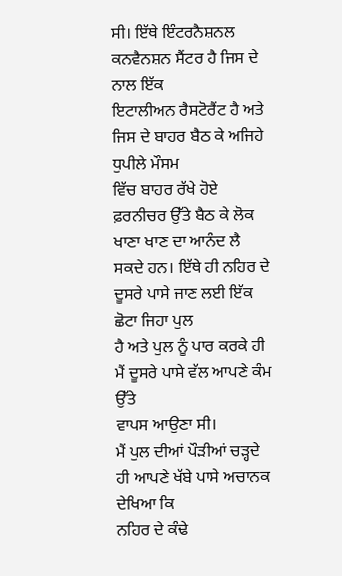ਸੀ। ਇੱਥੇ ਇੰਟਰਨੈਸ਼ਨਲ ਕਨਵੈਨਸ਼ਨ ਸੈਂਟਰ ਹੈ ਜਿਸ ਦੇ ਨਾਲ ਇੱਕ
ਇਟਾਲੀਅਨ ਰੈਸਟੋਰੈਂਟ ਹੈ ਅਤੇ ਜਿਸ ਦੇ ਬਾਹਰ ਬੈਠ ਕੇ ਅਜਿਹੇ ਧੁਪੀਲੇ ਮੌਸਮ
ਵਿੱਚ ਬਾਹਰ ਰੱਖੇ ਹੋਏ ਫ਼ਰਨੀਚਰ ਉੱਤੇ ਬੈਠ ਕੇ ਲੋਕ ਖਾਣਾ ਖਾਣ ਦਾ ਆਨੰਦ ਲੈ
ਸਕਦੇ ਹਨ। ਇੱਥੇ ਹੀ ਨਹਿਰ ਦੇ ਦੂਸਰੇ ਪਾਸੇ ਜਾਣ ਲਈ ਇੱਕ ਛੋਟਾ ਜਿਹਾ ਪੁਲ
ਹੈ ਅਤੇ ਪੁਲ ਨੂੰ ਪਾਰ ਕਰਕੇ ਹੀ ਮੈਂ ਦੂਸਰੇ ਪਾਸੇ ਵੱਲ ਆਪਣੇ ਕੰਮ ਉੱਤੇ
ਵਾਪਸ ਆਉਣਾ ਸੀ।
ਮੈਂ ਪੁਲ ਦੀਆਂ ਪੌੜੀਆਂ ਚੜ੍ਹਦੇ ਹੀ ਆਪਣੇ ਖੱਬੇ ਪਾਸੇ ਅਚਾਨਕ ਦੇਖਿਆ ਕਿ
ਨਹਿਰ ਦੇ ਕੰਢੇ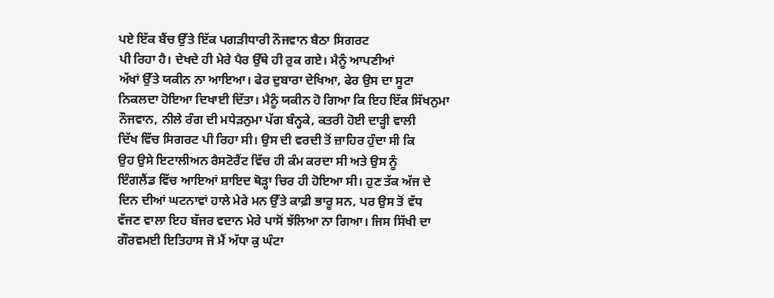ਪਏ ਇੱਕ ਬੈਂਚ ਉੱਤੇ ਇੱਕ ਪਗੜੀਧਾਰੀ ਨੌਜਵਾਨ ਬੈਠਾ ਸਿਗਰਟ
ਪੀ ਰਿਹਾ ਹੈ। ਦੇਖਦੇ ਹੀ ਮੇਰੇ ਪੈਰ ਉੱਥੇ ਹੀ ਰੁਕ ਗਏ। ਮੈਨੂੰ ਆਪਣੀਆਂ
ਅੱਖਾਂ ਉੱਤੇ ਯਕੀਨ ਨਾ ਆਇਆ। ਫੇਰ ਦੁਬਾਰਾ ਦੇਖਿਆ, ਫੇਰ ਉਸ ਦਾ ਸੂਟਾ
ਨਿਕਲਦਾ ਹੋਇਆ ਦਿਖਾਈ ਦਿੱਤਾ। ਮੈਨੂੰ ਯਕੀਨ ਹੋ ਗਿਆ ਕਿ ਇਹ ਇੱਕ ਸਿੱਖਨੁਮਾ
ਨੌਜਵਾਨ, ਨੀਲੇ ਰੰਗ ਦੀ ਮਧੇੜਨੁਮਾ ਪੱਗ ਬੰਨ੍ਹਕੇ, ਕਤਰੀ ਹੋਈ ਦਾੜ੍ਹੀ ਵਾਲੀ
ਦਿੱਖ ਵਿੱਚ ਸਿਗਰਟ ਪੀ ਰਿਹਾ ਸੀ। ਉਸ ਦੀ ਵਰਦੀ ਤੋਂ ਜ਼ਾਹਿਰ ਹੁੰਦਾ ਸੀ ਕਿ
ਉਹ ਉਸੇ ਇਟਾਲੀਅਨ ਰੈਸਟੋਰੈਂਟ ਵਿੱਚ ਹੀ ਕੰਮ ਕਰਦਾ ਸੀ ਅਤੇ ਉਸ ਨੂੰ
ਇੰਗਲੈਂਡ ਵਿੱਚ ਆਇਆਂ ਸ਼ਾਇਦ ਥੋੜ੍ਹਾ ਚਿਰ ਹੀ ਹੋਇਆ ਸੀ। ਹੁਣ ਤੱਕ ਅੱਜ ਦੇ
ਦਿਨ ਦੀਆਂ ਘਟਨਾਵਾਂ ਹਾਲੇ ਮੇਰੇ ਮਨ ਉੱਤੇ ਕਾਫ਼ੀ ਭਾਰੂ ਸਨ, ਪਰ ਉਸ ਤੋਂ ਵੱਧ
ਵੱਜਣ ਵਾਲਾ ਇਹ ਬੱਜਰ ਵਦਾਨ ਮੇਰੇ ਪਾਸੋਂ ਝੱਲਿਆ ਨਾ ਗਿਆ। ਜਿਸ ਸਿੱਖੀ ਦਾ
ਗੌਰਵਮਈ ਇਤਿਹਾਸ ਜੋ ਮੈਂ ਅੱਧਾ ਕੁ ਘੰਟਾ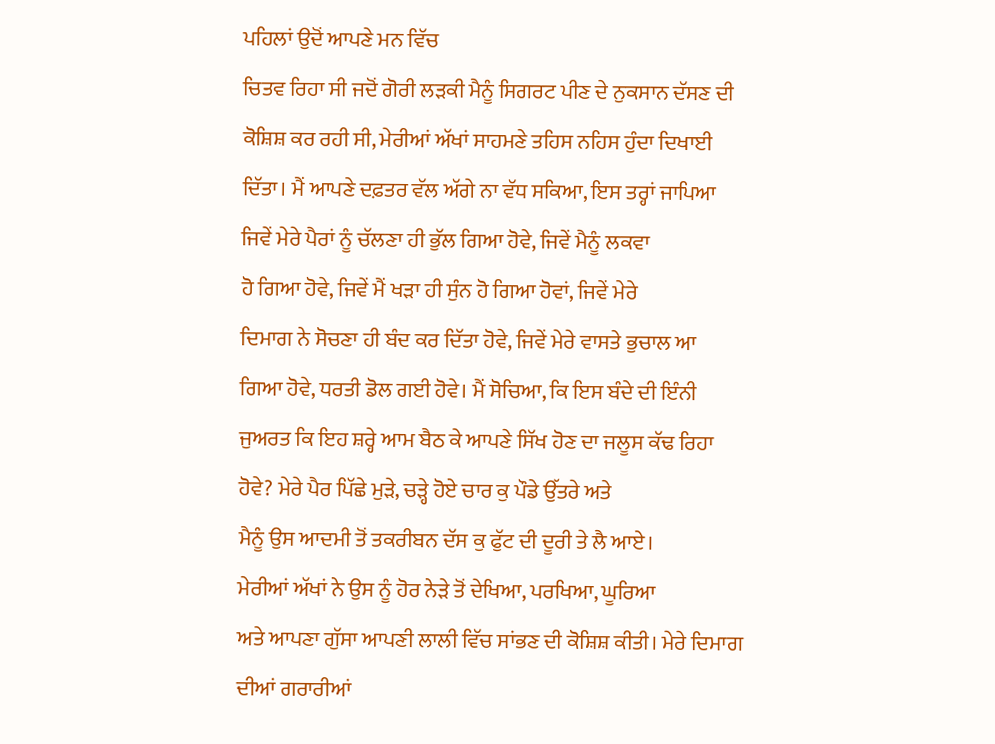ਪਹਿਲਾਂ ਉਦੋਂ ਆਪਣੇ ਮਨ ਵਿੱਚ
ਚਿਤਵ ਰਿਹਾ ਸੀ ਜਦੋਂ ਗੋਰੀ ਲੜਕੀ ਮੈਨੂੰ ਸਿਗਰਟ ਪੀਣ ਦੇ ਨੁਕਸਾਨ ਦੱਸਣ ਦੀ
ਕੋਸ਼ਿਸ਼ ਕਰ ਰਹੀ ਸੀ, ਮੇਰੀਆਂ ਅੱਖਾਂ ਸਾਹਮਣੇ ਤਹਿਸ ਨਹਿਸ ਹੁੰਦਾ ਦਿਖਾਈ
ਦਿੱਤਾ। ਮੈਂ ਆਪਣੇ ਦਫ਼ਤਰ ਵੱਲ ਅੱਗੇ ਨਾ ਵੱਧ ਸਕਿਆ, ਇਸ ਤਰ੍ਹਾਂ ਜਾਪਿਆ
ਜਿਵੇਂ ਮੇਰੇ ਪੈਰਾਂ ਨੂੰ ਚੱਲਣਾ ਹੀ ਭੁੱਲ ਗਿਆ ਹੋਵੇ, ਜਿਵੇਂ ਮੈਨੂੰ ਲਕਵਾ
ਹੋ ਗਿਆ ਹੋਵੇ, ਜਿਵੇਂ ਮੈਂ ਖੜਾ ਹੀ ਸੁੰਨ ਹੋ ਗਿਆ ਹੋਵਾਂ, ਜਿਵੇਂ ਮੇਰੇ
ਦਿਮਾਗ ਨੇ ਸੋਚਣਾ ਹੀ ਬੰਦ ਕਰ ਦਿੱਤਾ ਹੋਵੇ, ਜਿਵੇਂ ਮੇਰੇ ਵਾਸਤੇ ਭੁਚਾਲ ਆ
ਗਿਆ ਹੋਵੇ, ਧਰਤੀ ਡੋਲ ਗਈ ਹੋਵੇ। ਮੈਂ ਸੋਚਿਆ, ਕਿ ਇਸ ਬੰਦੇ ਦੀ ਇੰਨੀ
ਜੁਅਰਤ ਕਿ ਇਹ ਸ਼ਰ੍ਹੇ ਆਮ ਬੈਠ ਕੇ ਆਪਣੇ ਸਿੱਖ ਹੋਣ ਦਾ ਜਲੂਸ ਕੱਢ ਰਿਹਾ
ਹੋਵੇ? ਮੇਰੇ ਪੈਰ ਪਿੱਛੇ ਮੁੜੇ, ਚੜ੍ਹੇ ਹੋਏ ਚਾਰ ਕੁ ਪੌਡੇ ਉੱਤਰੇ ਅਤੇ
ਮੈਨੂੰ ਉਸ ਆਦਮੀ ਤੋਂ ਤਕਰੀਬਨ ਦੱਸ ਕੁ ਫੁੱਟ ਦੀ ਦੂਰੀ ਤੇ ਲੈ ਆਏ।
ਮੇਰੀਆਂ ਅੱਖਾਂ ਨੇ ਉਸ ਨੂੰ ਹੋਰ ਨੇੜੇ ਤੋਂ ਦੇਖਿਆ, ਪਰਖਿਆ, ਘੂਰਿਆ
ਅਤੇ ਆਪਣਾ ਗੁੱਸਾ ਆਪਣੀ ਲਾਲੀ ਵਿੱਚ ਸਾਂਭਣ ਦੀ ਕੋਸ਼ਿਸ਼ ਕੀਤੀ। ਮੇਰੇ ਦਿਮਾਗ
ਦੀਆਂ ਗਰਾਰੀਆਂ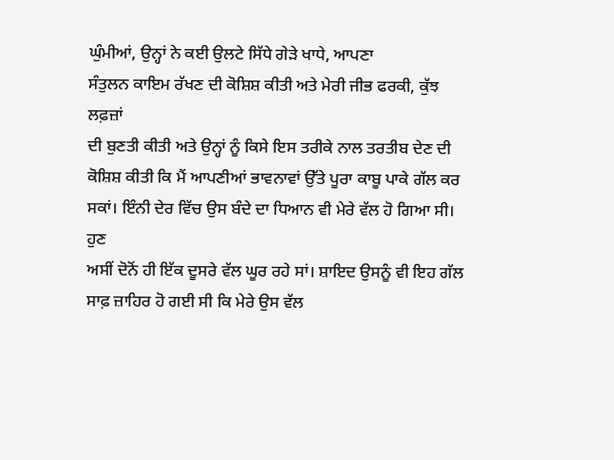ਘੁੰਮੀਆਂ, ਉਨ੍ਹਾਂ ਨੇ ਕਈ ਉਲਟੇ ਸਿੱਧੇ ਗੇੜੇ ਖਾਧੇ, ਆਪਣਾ
ਸੰਤੁਲਨ ਕਾਇਮ ਰੱਖਣ ਦੀ ਕੋਸ਼ਿਸ਼ ਕੀਤੀ ਅਤੇ ਮੇਰੀ ਜੀਭ ਫਰਕੀ, ਕੁੱਝ ਲਫ਼ਜ਼ਾਂ
ਦੀ ਬੁਣਤੀ ਕੀਤੀ ਅਤੇ ਉਨ੍ਹਾਂ ਨੂੰ ਕਿਸੇ ਇਸ ਤਰੀਕੇ ਨਾਲ ਤਰਤੀਬ ਦੇਣ ਦੀ
ਕੋਸ਼ਿਸ਼ ਕੀਤੀ ਕਿ ਮੈਂ ਆਪਣੀਆਂ ਭਾਵਨਾਵਾਂ ਉੱਤੇ ਪੂਰਾ ਕਾਬੂ ਪਾਕੇ ਗੱਲ ਕਰ
ਸਕਾਂ। ਇੰਨੀ ਦੇਰ ਵਿੱਚ ਉਸ ਬੰਦੇ ਦਾ ਧਿਆਨ ਵੀ ਮੇਰੇ ਵੱਲ ਹੋ ਗਿਆ ਸੀ। ਹੁਣ
ਅਸੀਂ ਦੋਨੋਂ ਹੀ ਇੱਕ ਦੂਸਰੇ ਵੱਲ ਘੂਰ ਰਹੇ ਸਾਂ। ਸ਼ਾਇਦ ਉਸਨੂੰ ਵੀ ਇਹ ਗੱਲ
ਸਾਫ਼ ਜ਼ਾਹਿਰ ਹੋ ਗਈ ਸੀ ਕਿ ਮੇਰੇ ਉਸ ਵੱਲ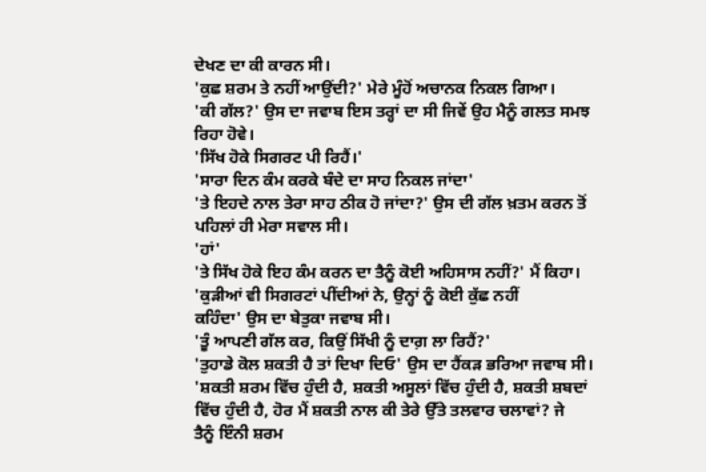ਦੇਖਣ ਦਾ ਕੀ ਕਾਰਨ ਸੀ।
'ਕੁਛ ਸ਼ਰਮ ਤੇ ਨਹੀਂ ਆਉਂਦੀ?' ਮੇਰੇ ਮੂੰਹੋਂ ਅਚਾਨਕ ਨਿਕਲ ਗਿਆ।
'ਕੀ ਗੱਲ?' ਉਸ ਦਾ ਜਵਾਬ ਇਸ ਤਰ੍ਹਾਂ ਦਾ ਸੀ ਜਿਵੇਂ ਉਹ ਮੈਨੂੰ ਗਲਤ ਸਮਝ
ਰਿਹਾ ਹੋਵੇ।
'ਸਿੱਖ ਹੋਕੇ ਸਿਗਰਟ ਪੀ ਰਿਹੈਂ।'
'ਸਾਰਾ ਦਿਨ ਕੰਮ ਕਰਕੇ ਬੰਦੇ ਦਾ ਸਾਹ ਨਿਕਲ ਜਾਂਦਾ'
'ਤੇ ਇਹਦੇ ਨਾਲ ਤੇਰਾ ਸਾਹ ਠੀਕ ਹੋ ਜਾਂਦਾ?' ਉਸ ਦੀ ਗੱਲ ਖ਼ਤਮ ਕਰਨ ਤੋਂ
ਪਹਿਲਾਂ ਹੀ ਮੇਰਾ ਸਵਾਲ ਸੀ।
'ਹਾਂ'
'ਤੇ ਸਿੱਖ ਹੋਕੇ ਇਹ ਕੰਮ ਕਰਨ ਦਾ ਤੈਨੂੰ ਕੋਈ ਅਹਿਸਾਸ ਨਹੀਂ?' ਮੈਂ ਕਿਹਾ।
'ਕੁੜੀਆਂ ਵੀ ਸਿਗਰਟਾਂ ਪੀਂਦੀਆਂ ਨੇ, ਉਨ੍ਹਾਂ ਨੂੰ ਕੋਈ ਕੁੱਛ ਨਹੀਂ
ਕਹਿੰਦਾ' ਉਸ ਦਾ ਬੇਤੁਕਾ ਜਵਾਬ ਸੀ।
'ਤੂੰ ਆਪਣੀ ਗੱਲ ਕਰ, ਕਿਉਂ ਸਿੱਖੀ ਨੂੰ ਦਾਗ਼ ਲਾ ਰਿਹੈਂ?'
'ਤੁਹਾਡੇ ਕੋਲ ਸ਼ਕਤੀ ਹੈ ਤਾਂ ਦਿਖਾ ਦਿਓ' ਉਸ ਦਾ ਹੈਂਕੜ ਭਰਿਆ ਜਵਾਬ ਸੀ।
'ਸ਼ਕਤੀ ਸ਼ਰਮ ਵਿੱਚ ਹੁੰਦੀ ਹੈ, ਸ਼ਕਤੀ ਅਸੂਲਾਂ ਵਿੱਚ ਹੁੰਦੀ ਹੈ, ਸ਼ਕਤੀ ਸ਼ਬਦਾਂ
ਵਿੱਚ ਹੁੰਦੀ ਹੈ, ਹੋਰ ਮੈਂ ਸ਼ਕਤੀ ਨਾਲ ਕੀ ਤੇਰੇ ਉੱਤੇ ਤਲਵਾਰ ਚਲਾਵਾਂ? ਜੇ
ਤੈਨੂੰ ਇੰਨੀ ਸ਼ਰਮ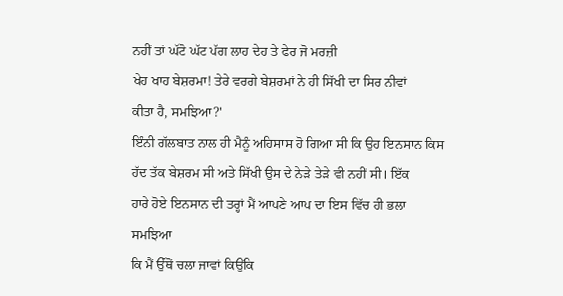ਨਹੀਂ ਤਾਂ ਘੱਟੋ ਘੱਟ ਪੱਗ ਲਾਹ ਦੇਹ ਤੇ ਫੇਰ ਜੋ ਮਰਜ਼ੀ
ਖੇਹ ਖਾਹ ਬੇਸ਼ਰਮਾ! ਤੇਰੇ ਵਰਗੇ ਬੇਸ਼ਰਮਾਂ ਨੇ ਹੀ ਸਿੱਖੀ ਦਾ ਸਿਰ ਨੀਵਾਂ
ਕੀਤਾ ਹੈ, ਸਮਝਿਆ?'
ਇੰਨੀ ਗੱਲਬਾਤ ਨਾਲ ਹੀ ਮੈਨੂੰ ਅਹਿਸਾਸ ਹੋ ਗਿਆ ਸੀ ਕਿ ਉਹ ਇਨਸਾਨ ਕਿਸ
ਹੱਦ ਤੱਕ ਬੇਸ਼ਰਮ ਸੀ ਅਤੇ ਸਿੱਖੀ ਉਸ ਦੇ ਨੇੜੇ ਤੇੜੇ ਵੀ ਨਹੀਂ ਸੀ। ਇੱਕ
ਹਾਰੇ ਹੋਏ ਇਨਸਾਨ ਦੀ ਤਰ੍ਹਾਂ ਮੈਂ ਆਪਣੇ ਆਪ ਦਾ ਇਸ ਵਿੱਚ ਹੀ ਭਲਾ ਸਮਝਿਆ
ਕਿ ਮੈਂ ਉੱਥੋਂ ਚਲਾ ਜਾਵਾਂ ਕਿਉਂਕਿ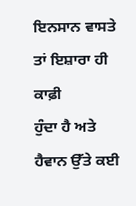ਇਨਸਾਨ ਵਾਸਤੇ ਤਾਂ ਇਸ਼ਾਰਾ ਹੀ ਕਾਫ਼ੀ
ਹੁੰਦਾ ਹੈ ਅਤੇ ਹੈਵਾਨ ਉੱਤੇ ਕਈ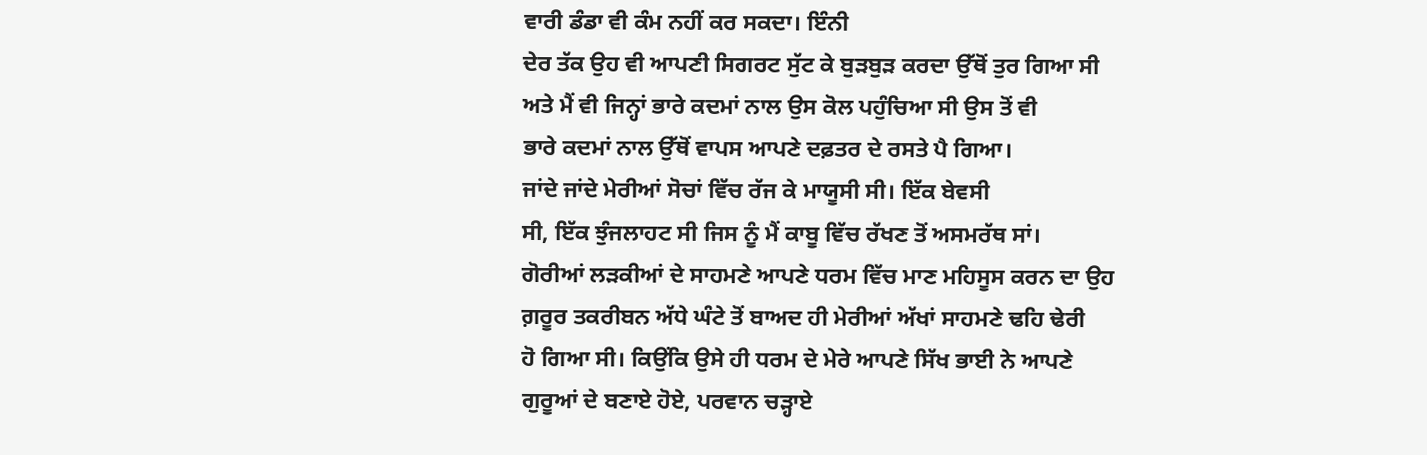ਵਾਰੀ ਡੰਡਾ ਵੀ ਕੰਮ ਨਹੀਂ ਕਰ ਸਕਦਾ। ਇੰਨੀ
ਦੇਰ ਤੱਕ ਉਹ ਵੀ ਆਪਣੀ ਸਿਗਰਟ ਸੁੱਟ ਕੇ ਬੁੜਬੁੜ ਕਰਦਾ ਉੱਥੋਂ ਤੁਰ ਗਿਆ ਸੀ
ਅਤੇ ਮੈਂ ਵੀ ਜਿਨ੍ਹਾਂ ਭਾਰੇ ਕਦਮਾਂ ਨਾਲ ਉਸ ਕੋਲ ਪਹੁੰਚਿਆ ਸੀ ਉਸ ਤੋਂ ਵੀ
ਭਾਰੇ ਕਦਮਾਂ ਨਾਲ ਉੱਥੋਂ ਵਾਪਸ ਆਪਣੇ ਦਫ਼ਤਰ ਦੇ ਰਸਤੇ ਪੈ ਗਿਆ।
ਜਾਂਦੇ ਜਾਂਦੇ ਮੇਰੀਆਂ ਸੋਚਾਂ ਵਿੱਚ ਰੱਜ ਕੇ ਮਾਯੂਸੀ ਸੀ। ਇੱਕ ਬੇਵਸੀ
ਸੀ, ਇੱਕ ਝੁੰਜਲਾਹਟ ਸੀ ਜਿਸ ਨੂੰ ਮੈਂ ਕਾਬੂ ਵਿੱਚ ਰੱਖਣ ਤੋਂ ਅਸਮਰੱਥ ਸਾਂ।
ਗੋਰੀਆਂ ਲੜਕੀਆਂ ਦੇ ਸਾਹਮਣੇ ਆਪਣੇ ਧਰਮ ਵਿੱਚ ਮਾਣ ਮਹਿਸੂਸ ਕਰਨ ਦਾ ਉਹ
ਗ਼ਰੂਰ ਤਕਰੀਬਨ ਅੱਧੇ ਘੰਟੇ ਤੋਂ ਬਾਅਦ ਹੀ ਮੇਰੀਆਂ ਅੱਖਾਂ ਸਾਹਮਣੇ ਢਹਿ ਢੇਰੀ
ਹੋ ਗਿਆ ਸੀ। ਕਿਉਂਕਿ ਉਸੇ ਹੀ ਧਰਮ ਦੇ ਮੇਰੇ ਆਪਣੇ ਸਿੱਖ ਭਾਈ ਨੇ ਆਪਣੇ
ਗੁਰੂਆਂ ਦੇ ਬਣਾਏ ਹੋਏ, ਪਰਵਾਨ ਚੜ੍ਹਾਏ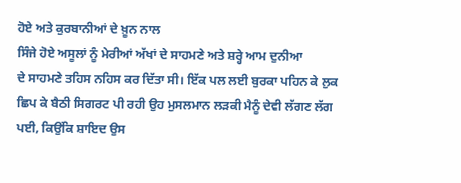ਹੋਏ ਅਤੇ ਕੁਰਬਾਨੀਆਂ ਦੇ ਖ਼ੂਨ ਨਾਲ
ਸਿੰਜੇ ਹੋਏ ਅਸੂਲਾਂ ਨੂੰ ਮੇਰੀਆਂ ਅੱਖਾਂ ਦੇ ਸਾਹਮਣੇ ਅਤੇ ਸ਼ਰ੍ਹੇ ਆਮ ਦੁਨੀਆ
ਦੇ ਸਾਹਮਣੇ ਤਹਿਸ ਨਹਿਸ ਕਰ ਦਿੱਤਾ ਸੀ। ਇੱਕ ਪਲ ਲਈ ਬੁਰਕਾ ਪਹਿਨ ਕੇ ਲੁਕ
ਛਿਪ ਕੇ ਬੈਠੀ ਸਿਗਰਟ ਪੀ ਰਹੀ ਉਹ ਮੁਸਲਮਾਨ ਲੜਕੀ ਮੈਨੂੰ ਦੇਵੀ ਲੱਗਣ ਲੱਗ
ਪਈ, ਕਿਉਂਕਿ ਸ਼ਾਇਦ ਉਸ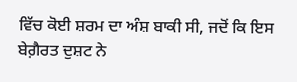ਵਿੱਚ ਕੋਈ ਸ਼ਰਮ ਦਾ ਅੰਸ਼ ਬਾਕੀ ਸੀ, ਜਦੋਂ ਕਿ ਇਸ
ਬੇਗ਼ੈਰਤ ਦੁਸ਼ਟ ਨੇ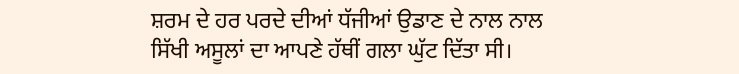ਸ਼ਰਮ ਦੇ ਹਰ ਪਰਦੇ ਦੀਆਂ ਧੱਜੀਆਂ ਉਡਾਣ ਦੇ ਨਾਲ ਨਾਲ
ਸਿੱਖੀ ਅਸੂਲਾਂ ਦਾ ਆਪਣੇ ਹੱਥੀਂ ਗਲਾ ਘੁੱਟ ਦਿੱਤਾ ਸੀ।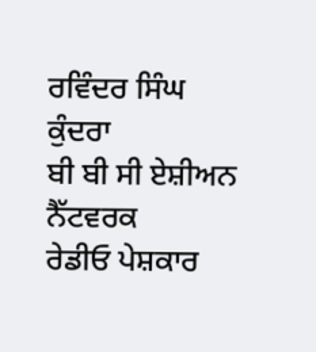ਰਵਿੰਦਰ ਸਿੰਘ ਕੁੰਦਰਾ
ਬੀ ਬੀ ਸੀ ਏਸ਼ੀਅਨ ਨੈੱਟਵਰਕ
ਰੇਡੀਓ ਪੇਸ਼ਕਾਰ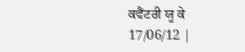ਕਵੈਂਟਰੀ ਯੂ ਕੇ
17/06/12 |